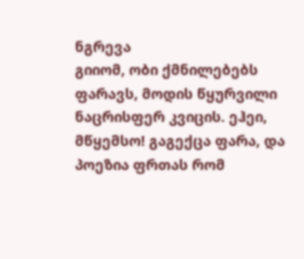ნგრევა
გიიომ, ობი ქმნილებებს ფარავს, მოდის წყურვილი ნაცრისფერ კვიცის. ეჰეი, მწყემსო! გაგექცა ფარა, და პოეზია ფრთას რომ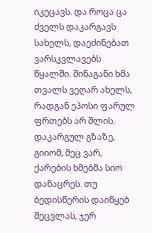იკეცავს. და როცა ცა ძველს დაკარგავს სახელს, დაეძინებათ ვარსკვლავებს წყალში. შინაგანი ხმა თვალს ვეღარ ახელს, რადგან ეპოსი ფარულ ფრთებს არ შლის. დაკარგულ გზაზე, გიიომ, მეც ვარ, ქარების ხმებმა სიო დანაცრეს. თუ ბედისწერის დაიწყებ შეცვლას, ჯერ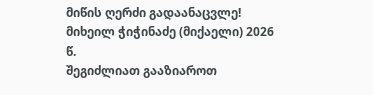მიწის ღერძი გადაანაცვლე! მიხეილ ჭიჭინაძე (მიქაელი) 2026 წ.
შეგიძლიათ გააზიაროთ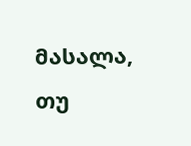მასალა, თუ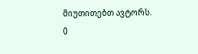მიუთითებთ ავტორს.
0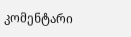კომენტარი